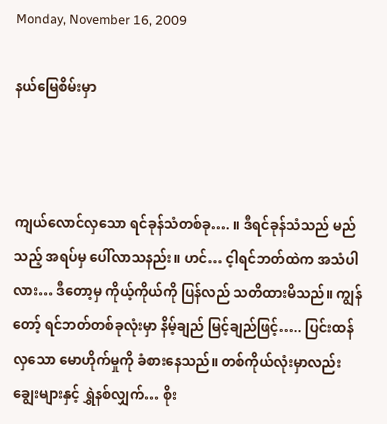Monday, November 16, 2009

နယ်မြေစိမ်းမှာ



ကျယ်လောင်လှသော ရင်ခုန်သံတစ်ခု…. ။ ဒီရင်ခုန်သံသည် မည်သည့် အရပ်မှ ပေါ်လာသနည်း။ ဟင်… င့ါရင်ဘတ်ထဲက အသံပါလား… ဒီတော့မှ ကိုယ့်ကိုယ်ကို ပြန်လည် သတိထားမိသည်။ ကျွန်တော့် ရင်ဘတ်တစ်ခုလုံးမှာ နိမ့်ချည် မြင့်ချည်ဖြင့်….. ပြင်းထန်လှသော မောဟိုက်မှုကို ခံစားနေသည်။ တစ်ကိုယ်လုံးမှာလည်း ချွေးများနှင့် ရွှဲနစ်လျှက်… စိုး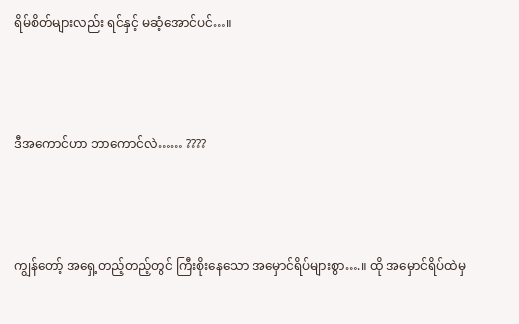ရိမ်စိတ်များလည်း ရင်နှင့် မဆံ့အောင်ပင်…။



ဒီအကောင်ဟာ ဘာကောင်လဲ…… ????



ကျွန်တော့် အရှေ့တည့်တည့်တွင် ကြီးစိုးနေသော အမှောင်ရိပ်များစွာ….။ ထို အမှောင်ရိပ်ထဲမှ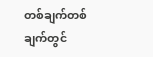တစ်ချက်တစ်ချက်တွင်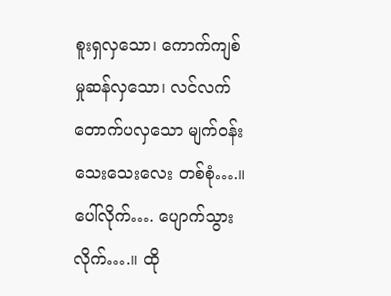စူးရှလှသော၊ ကောက်ကျစ်မှုဆန်လှသော၊ လင်လက် တောက်ပလှသော မျက်ဝန်းသေးသေးလေး တစ်စုံ….။ ပေါ်လိုက်…. ပျောက်သွားလိုက်….။ ထို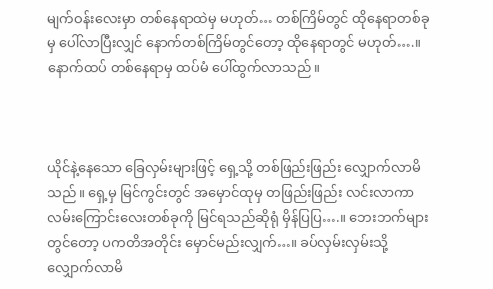မျက်ဝန်းလေးမှာ တစ်နေရာထဲမှ မဟုတ်… တစ်ကြိမ်တွင် ထိုနေရာတစ်ခုမှ ပေါ်လာပြီးလျှင် နောက်တစ်ကြိမ်တွင်တော့ ထိုနေရာတွင် မဟုတ်….။ နောက်ထပ် တစ်နေရာမှ ထပ်မံ ပေါ်ထွက်လာသည်။



ယိုင်နဲ့နေသော ခြေလှမ်းများဖြင့် ရှေ့သို့ တစ်ဖြည်းဖြည်း လျှောက်လာမိသည်။ ရှေ့မှ မြင်ကွင်းတွင် အမှောင်ထုမှ တဖြည်းဖြည်း လင်းလာကာ လမ်းကြောင်းလေးတစ်ခုကို မြင်ရသည်ဆိုရုံ မှိန်ပြပြ….။ ဘေးဘက်များတွင်တော့ ပကတိအတိုင်း မှောင်မည်းလျှက်…။ ခပ်လှမ်းလှမ်းသို့ လျှောက်လာမိ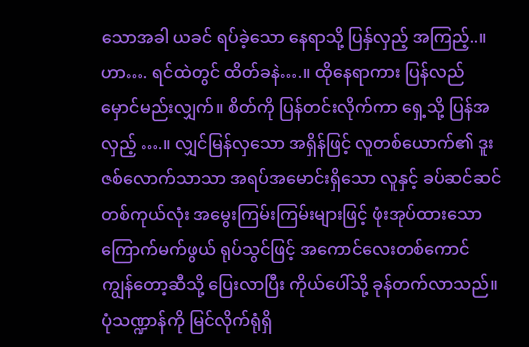သောအခါ ယခင် ရပ်ခဲ့သော နေရာသို့ ပြန်ှလှည့် အကြည့်..။ ဟာ…. ရင်ထဲတွင် ထိတ်ခနဲ….။ ထိုနေရာကား ပြန်လည် မှောင်မည်းလျှက်။ စိတ်ကို ပြန်တင်းလိုက်ကာ ရှေ့သို့ ပြန်အလှည့် ….။ လျှင်မြန်လှသော အရှိန်ဖြင့် လူတစ်ယောက်၏ ဒူးဇစ်လောက်သာသာ အရပ်အမောင်းရှိသော လူနှင့် ခပ်ဆင်ဆင် တစ်ကုယ်လုံး အမွေးကြမ်းကြမ်းများဖြင့် ဖုံးအုပ်ထားသော ကြောက်မက်ဖွယ် ရုပ်သွင်ဖြင့် အကောင်လေးတစ်ကောင် ကျွန်တော့ဆီသို့ ပြေးလာပြီး ကိုယ်ပေါ်သို့ ခုန်တက်လာသည်။ ပုံသဏ္ဍာန်ကို မြင်လိုက်ရုံရှိ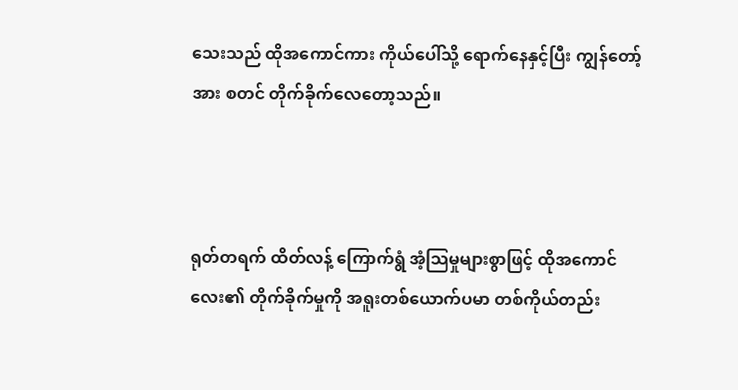သေးသည် ထိုအကောင်ကား ကိုယ်ပေါ်သို့ ရောက်နေနှင့်ပြီး ကျွန်တော့်အား စတင် တိုက်ခိုက်လေတော့သည်။



ရုတ်တရက် ထိတ်လန့် ကြောက်ရွံ အံ့သြမှုများစွာဖြင့် ထိုအကောင်လေး၏ တိုက်ခိုက်မှုကို အရူးတစ်ယောက်ပမာ တစ်ကိုယ်တည်း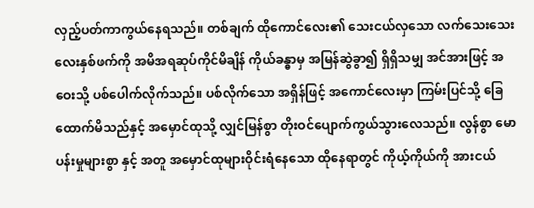လှည့်ပတ်ကာကွယ်နေရသည်။ တစ်ချက် ထိုကောင်လေး၏ သေးငယ်လှသော လက်သေးသေးလေးနှစ်ဖက်ကို အမိအရဆုပ်ကိုင်မိချိန် ကိုယ်ခန္ဓာမှ အမြန်ဆွဲခွာ၍ ရှိရှိသမျှ အင်အားဖြင့် အဝေးသို့ ပစ်ပေါက်လိုက်သည်။ ပစ်လိုက်သော အရှိန်ဖြင့် အကောင်လေးမှာ ကြမ်းပြင်သို့ ခြေထောက်မိသည်နှင့် အမှောင်ထုသို့ လျှင်မြန်စွာ တိုးဝင်ပျောက်ကွယ်သွားလေသည်။ လွန်စွာ မောပန်းမှုများစွာ နှင့် အတူ အမှောင်ထုများဝိုင်းရံနေသော ထိုနေရာတွင် ကိုယ့်ကိုယ်ကို အားငယ်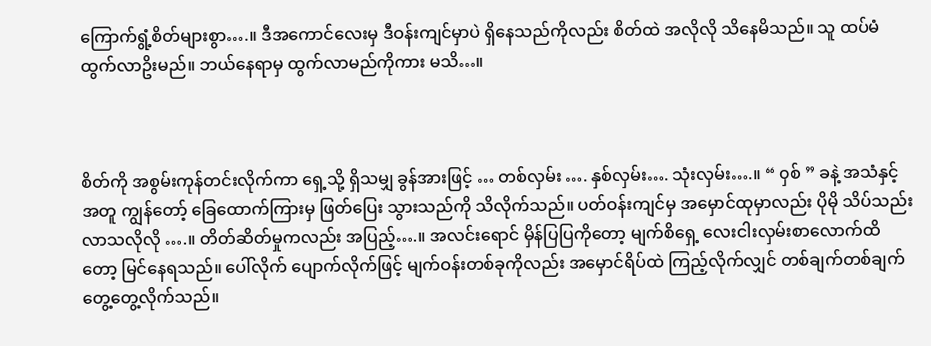ကြောက်ရွံ့စိတ်များစွာ….။ ဒီအကောင်လေးမှ ဒီဝန်းကျင်မှာပဲ ရှိနေသည်ကိုလည်း စိတ်ထဲ အလိုလို သိနေမိသည်။ သူ ထပ်မံ ထွက်လာဥိးမည်။ ဘယ်နေရာမှ ထွက်လာမည်ကိုကား မသိ…။



စိတ်ကို အစွမ်းကုန်တင်းလိုက်ကာ ရှေ့သို့ ရှိသမျှ ခွန်အားဖြင့် … တစ်လှမ်း …. နှစ်လှမ်း…. သုံးလှမ်း….။ “ ၀ှစ် ” ခနဲ့ အသံနှင့် အတူ ကျွန်တော့် ခြေထောက်ကြားမှ ဖြတ်ပြေး သွားသည်ကို သိလိုက်သည်။ ပတ်ဝန်းကျင်မှ အမှောင်ထုမှာလည်း ပိုမို သိပ်သည်းလာသလိုလို ….။ တိတ်ဆိတ်မှုကလည်း အပြည့်….။ အလင်းရောင် မှိန်ပြပြကိုတော့ မျက်စိရှေ့ လေးငါးလှမ်းစာလောက်ထိတော့ မြင်နေရသည်။ ပေါ်လိုက် ပျောက်လိုက်ဖြင့် မျက်ဝန်းတစ်ခုကိုလည်း အမှောင်ရိပ်ထဲ ကြည့်လိုက်လျှင် တစ်ချက်တစ်ချက် တွေ့တွေ့လိုက်သည်။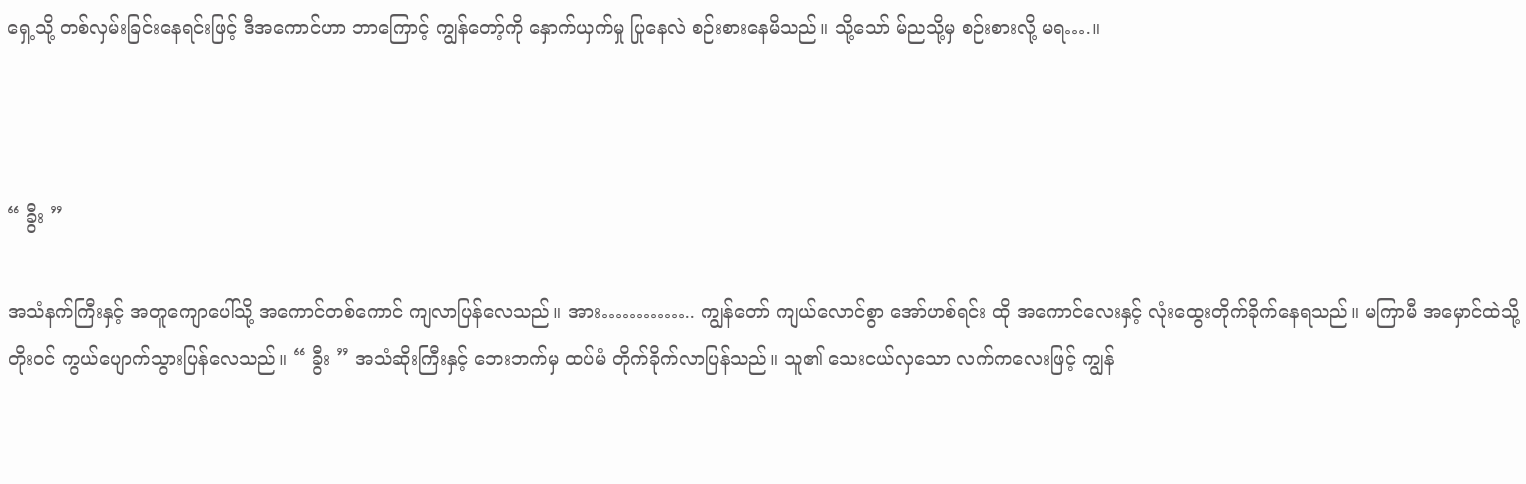ရှေ့သို့ တစ်လှမ်းခြင်းနေရင်းဖြင့် ဒီအကောင်ဟာ ဘာကြောင့် ကျွန်တော့်ကို နှောက်ယှက်မှု ပြုနေလဲ စဉ်းစားနေမိသည်။ သို့သော် မ်ညသို့မှ စဉ်းစားလို့ မရ….။



“ ခွီး ”

အသံနက်ကြီးနှင့် အတူကျောပေါ်သို့ အကောင်တစ်ကောင် ကျလာပြန်လေသည်။ အား………….. ကျွန်တော် ကျယ်လောင်စွာ အော်ဟစ်ရင်း ထို အကောင်လေးနှင့် လုံးထွေးတိုက်ခိုက်နေရသည်။ မကြာမီ အမှောင်ထဲသို့ တိုးဝင် ကွယ်ပျောက်သွားပြန်လေသည်။ “ ခွီး ” အသံဆိုးကြီးနှင့် ဘေးဘက်မှ ထပ်မံ တိုက်ခိုက်လာပြန်သည်။ သူ၏ သေးငယ်လှသော လက်ကလေးဖြင့် ကျွန်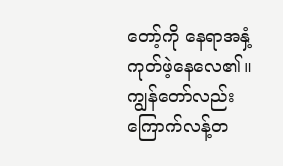တော့်ကို နေရာအနှံ့ကုတ်ဖဲ့နေလေ၏။ ကျွန်တော်လည်း ကြောက်လန့်တ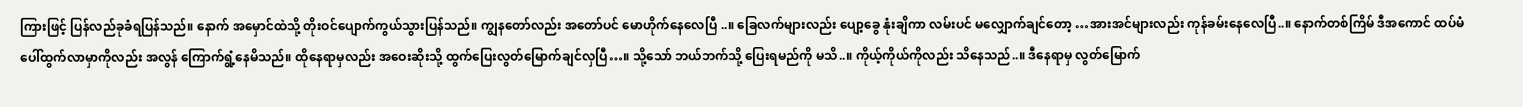ကြားဖြင့် ပြန်လည်ခုခံရပြန်သည်။ နောက် အမှောင်ထဲသို့ တိုးဝင်ပျောက်ကွယ်သွားပြန်သည်။ ကျွနတော်လည်း အတော်ပင် မောဟိုက်နေလေပြီ ..။ ခြေလက်များလည်း ပျော့ခွေ နုံးချိကာ လမ်းပင် မလျှောက်ချင်တော့ …အားအင်များလည်း ကုန်ခမ်းနေလေပြီ..။ နောက်တစ်ကြိမ် ဒီအကောင် ထပ်မံပေါ်ထွက်လာမှာကိုလည်း အလွန် ကြောက်ရွံ့နေမိသည်။ ထိုနေရာမှလည်း အဝေးဆိုးသို့ ထွက်ပြေးလွတ်မြောက်ချင်လှပြီ…။ သို့သော် ဘယ်ဘက်သို့ ပြေးရမည်ကို မသိ..။ ကိုယ့်ကိုယ်ကိုလည်း သိနေသည်..။ ဒီနေရာမှ လွတ်မြောက်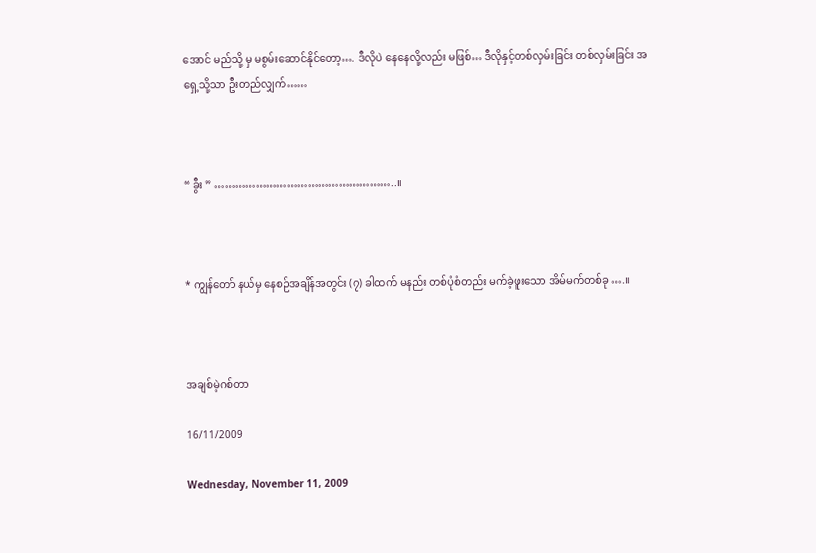အောင် မည်သို့ မှ မစွမ်းဆောင်နိုင်တော့…. ဒီလိုပဲ နေနေလို့လည်း မဖြစ်… ဒီလိုနှင့်တစ်လှမ်းခြင်း တစ်လှမ်းခြင်း အရှေ့သို့သာ ဦးတည်လျှက်……



“ ခွီး ” ……………………………………………..။



* ကျွန်တော် နယ်မှ နေစဉ်အချိန်အတွင်း (၇) ခါထက် မနည်း တစ်ပုံစံတည်း မက်ခဲ့ဖူးသော အိမ်မက်တစ်ခု ….။



အချစ်မဲ့ဂစ်တာ

16/11/2009

Wednesday, November 11, 2009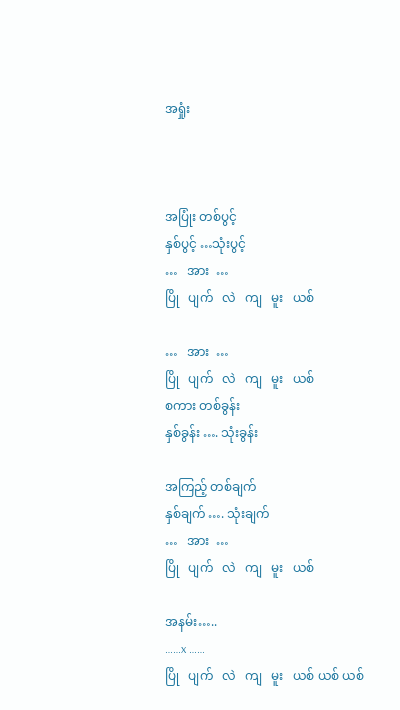အရှုံး



အပြုံး တစ်ပွင့်
နှစ်ပွင့် …သုံးပွင့်
…   အား  …
ပြို   ပျက်   လဲ   ကျ   မူး   ယစ်

…   အား  …
ပြို   ပျက်   လဲ   ကျ   မူး   ယစ်
စကား တစ်ခွန်း
နှစ်ခွန်း …. သုံးခွန်း

အကြည့် တစ်ချက်
နှစ်ချက် …. သုံးချက်
…   အား  …
ပြို   ပျက်   လဲ   ကျ   မူး   ယစ်

အနမ်း…..
……x ……
ပြို   ပျက်   လဲ   ကျ   မူး   ယစ် ယစ် ယစ်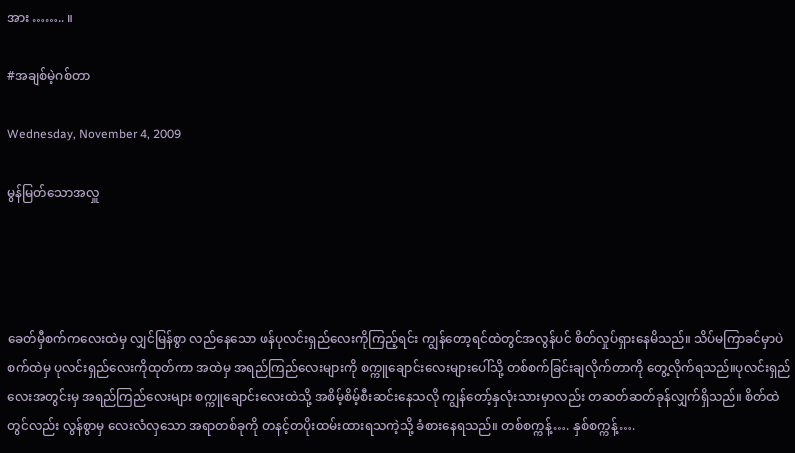အား …….. ။

#အချစ်မဲ့ဂစ်တာ

Wednesday, November 4, 2009

မွန်မြတ်သောအလှူ




ခေတ်မှီစက်ကလေးထဲမှ လျှင်မြန်စွာ လည်နေသော ဖန်ပုလင်းရှည်လေးကိုကြည့်ရင်း ကျွန်တော့ရင်ထဲတွင်အလွန်ပင် စိတ်လှုပ်ရှားနေမိသည်။ သိပ်မကြာခင်မှာပဲ စက်ထဲမှ ပုလင်းရှည်လေးကိုထုတ်ကာ အထဲမှ အရည်ကြည်လေးများကို စက္ကူချောင်းလေးများပေါ်သို့ တစ်စက်ခြင်းချလိုက်တာကို တွေ့လိုက်ရသည်။ပုလင်းရှည်လေးအတွင်းမှ အရည်ကြည်လေးများ စက္ကူချောင်းလေးထဲသို့ အစိမ့်စိမ့်စီးဆင်းနေသလို ကျွန်တော့်နှလုံးသားမှာလည်း တဆတ်ဆတ်ခုန်လျှက်ရှိသည်။ စိတ်ထဲတွင်လည်း လွန်စွာမှ လေးလံလှသော အရာတစ်ခုကို တနင့်တပိုးထမ်းထားရသကဲ့သို့ ခံစားနေရသည်။ တစ်စက္ကန့်…. နှစ်စက္ကန့်….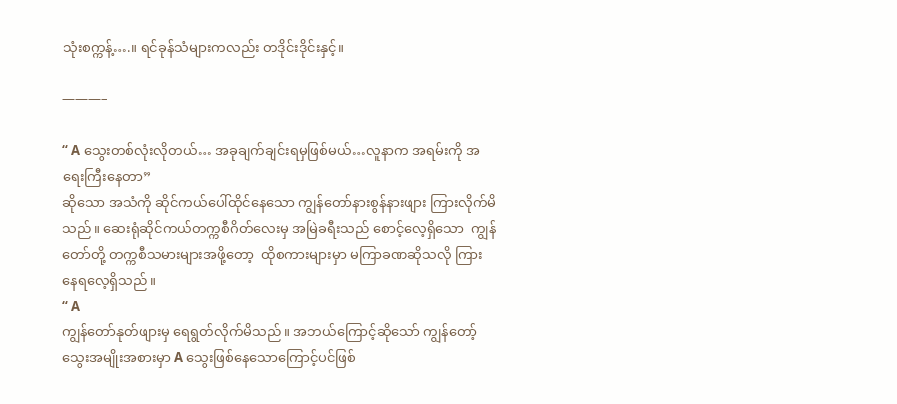သုံးစက္ကန့်….။ ရင်ခုန်သံများကလည်း တဒိုင်းဒိုင်းနှင့်။

———–

“ A သွေးတစ်လုံးလိုတယ်… အခုချက်ချင်းရမှဖြစ်မယ်…လူနာက အရမ်းကို အရေးကြီးနေတာ”
ဆိုသော အသံကို ဆိုင်ကယ်ပေါ်ထိုင်နေသော ကျွန်တော်နားစွန်နားဖျား ကြားလိုက်မိသည်။ ဆေးရုံဆိုင်ကယ်တက္ကစီဂိတ်လေးမှ အမြဲခရီးသည် စောင့်လေ့ရှိသော  ကျွန်တော်တို့ တက္ကစီသမားများအဖို့တော့  ထိုစကားများမှာ မကြာခဏဆိုသလို ကြားနေရလေ့ရှိသည်။
“ A
ကျွန်တော်နုတ်ဖျားမှ ရေရွတ်လိုက်မိသည်။ အဘယ်ကြောင့်ဆိုသော် ကျွန်တော့်သွေးအမျိုးအစားမှာ A သွေးဖြစ်နေသောကြောင့်ပင်ဖြစ်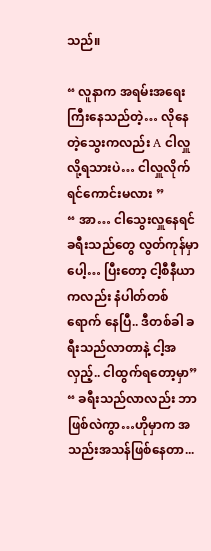သည်။

“ လူနာက အရမ်းအရေးကြီးနေသည်တဲ့… လိုနေတဲ့သွေးကလည်း A ငါလှူလို့ရသားပဲ… ငါလှူလိုက်ရင်ကောင်းမလား ”
“ အာ… ငါသွေးလှူနေရင် ခရီးသည်တွေ လွတ်ကုန်မှာပေါ့… ပြီးတော့ ငါ့စီနီယာကလည်း နံပါတ်တစ် ရောက် နေပြီ.. ဒီတစ်ခါ ခရီးသည်လာတာနဲ့ ငါ့အလှည့်.. ငါထွက်ရတော့မှာ”
“ ခရီးသည်လာလည်း ဘာဖြစ်လဲကွာ…ဟိုမှာက အသည်းအသန်ဖြစ်နေတာ...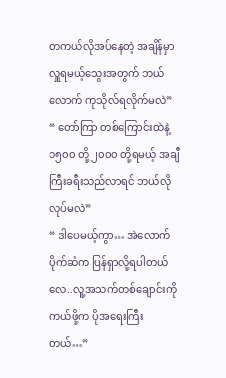တကယ်လိုအပ်နေတဲ့ အချိန်မှာ လှူရမယ့်သွေးအတွက် ဘယ်လောက် ကုသိုလ်ရလိုက်မလဲ”
“ တော်ကြာ တစ်ကြောင်းထဲနဲ့ ၁၅၀၀ တို့ ၂၀၀၀ တို့ရမယ့် အချီကြီးခရီးသည်လာရင် ဘယ်လိုလုပ်မလဲ”
“ ဒါပေမယ့်ကွာ… အဲလောက်ပိုက်ဆံက ပြန်ရှာလို့ရပါတယ်လေ..လူ့အသက်တစ်ချောင်းကို ကယ်ဖို့က ပိုအရေးကြီးတယ်…”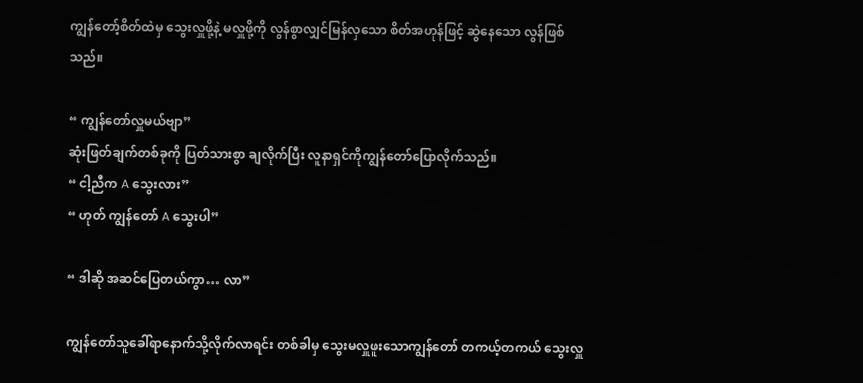ကျွန်တော့်စိတ်ထဲမှ သွေးလှူဖို့နဲ့ မလှူဖို့ကို လွန်စွာလျှင်မြန်လှသော စိတ်အဟုန်ဖြင့် ဆွဲနေသော လွန်ဖြစ်သည်။

“ ကျွန်တော်လှူမယ်ဗျာ”
ဆုံးဖြတ်ချက်တစ်ခုကို ပြတ်သားစွာ ချလိုက်ပြီး လူနာရှင်ကိုကျွန်တော်ပြောလိုက်သည်။
“ ငါ့ညီက A သွေးလား”
“ ဟုတ် ကျွန်တော် A သွေးပါ”

“ ဒါဆို အဆင်ပြေတယ်ကွာ… လာ”

ကျွန်တော်သူခေါ်ရာနောက်သို့လိုက်လာရင်း တစ်ခါမှ သွေးမလှူဖူးသောကျွန်တော် တကယ့်တကယ် သွေးလှူ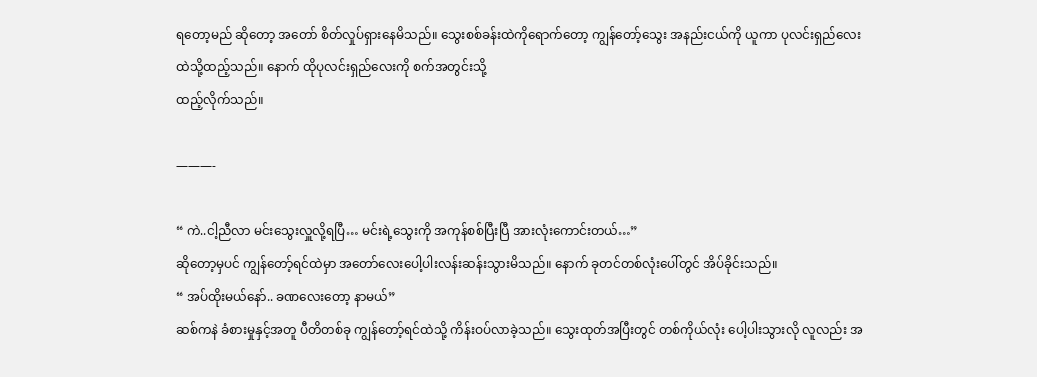ရတော့မည် ဆိုတော့ အတော် စိတ်လှုပ်ရှားနေမိသည်။ သွေးစစ်ခန်းထဲကိုရောက်တော့ ကျွန်တော့်သွေး အနည်းငယ်ကို ယူကာ ပုလင်းရှည်လေးထဲသို့ထည့်သည်။ နောက် ထိုပုလင်းရှည်လေးကို စက်အတွင်းသို့
ထည့်လိုက်သည်။

———-

“ ကဲ..ငါ့ညီလာ မင်းသွေးလှူလို့ရပြီ… မင်းရဲ့သွေးကို အကုန်စစ်ပြီးပြီ အားလုံးကောင်းတယ်…”
ဆိုတော့မှပင် ကျွန်တော့်ရင်ထဲမှာ အတော်လေးပေါ့ပါးလန်းဆန်းသွားမိသည်။ နောက် ခုတင်တစ်လုံးပေါ်တွင် အိပ်ခိုင်းသည်။
“ အပ်ထိုးမယ်နော်.. ခဏလေးတော့ နာမယ်”
ဆစ်ကနဲ ခံစားမှုနှင့်အတူ ပီတိတစ်ခု ကျွန်တော့်ရင်ထဲသို့ ကိန်းဝပ်လာခဲ့သည်။ သွေးထုတ်အပြီးတွင် တစ်ကိုယ်လုံး ပေါ့ပါးသွားလို လူလည်း အ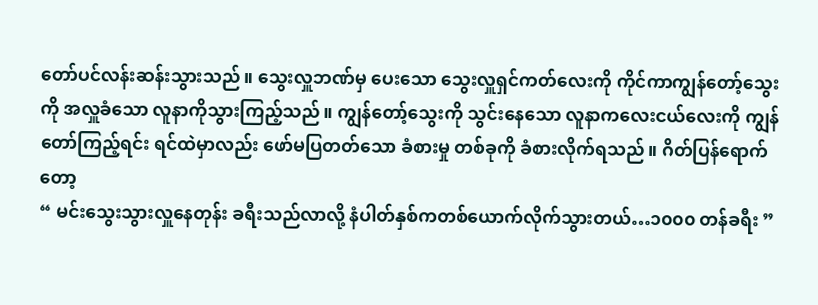တော်ပင်လန်းဆန်းသွားသည်။ သွေးလှူဘဏ်မှ ပေးသော သွေးလှူရှင်ကတ်လေးကို ကိုင်ကာကျွန်တော့်သွေးကို အလှူခံသော လူနာကိုသွားကြည့်သည်။ ကျွန်တော့်သွေးကို သွင်းနေသော လူနာကလေးငယ်လေးကို ကျွန်တော်ကြည့်ရင်း ရင်ထဲမှာလည်း ဖော်မပြတတ်သော ခံစားမှု တစ်ခုကို ခံစားလိုက်ရသည်။ ဂိတ်ပြန်ရောက်တော့
“ မင်းသွေးသွားလှူနေတုန်း ခရီးသည်လာလို့ နံပါတ်နှစ်ကတစ်ယောက်လိုက်သွားတယ်…၁၀၀၀ တန်ခရီး ”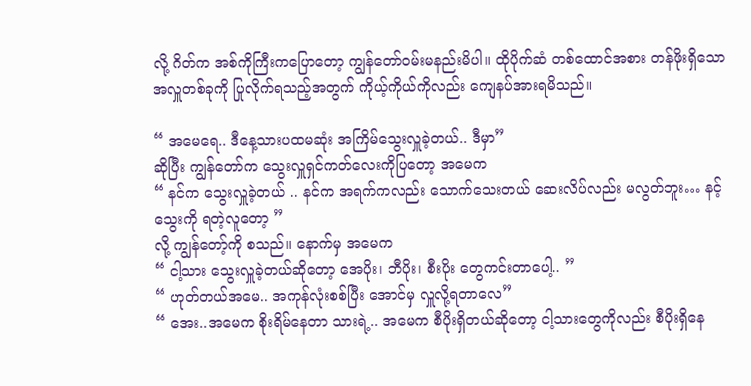လို့ ဂိတ်က အစ်ကိုကြီးကပြောတော့ ကျွန်တော်ဝမ်းမနည်းမိပါ။ ထိုပိုက်ဆံ တစ်ထောင်အစား တန်ဖိုးရှိသော အလှူတစ်ခုကို ပြုလိုက်ရသည့်အတွက် ကိုယ့်ကိုယ်ကိုလည်း ကျေနပ်အားရမိသည်။

“ အမေရေ.. ဒီနေ့သားပထမဆုံး အကြိမ်သွေးလှူခဲ့တယ်.. ဒီမှာ”
ဆိုပြီး ကျွန်တော်က သွေးလှူရှင်ကတ်လေးကိုပြတော့ အမေက
“ နင်က သွေးလှူခဲ့တယ် .. နင်က အရက်ကလည်း သောက်သေးတယ် ဆေးလိပ်လည်း မလွတ်ဘူး… နင့်သွေးကို ရတဲ့လူတော့ ”
လို့ ကျွန်တော့်ကို စသည်။ နောက်မှ အမေက
“ ငါ့သား သွေးလှူခဲ့တယ်ဆိုတော့ အေပိုး၊ ဘီပိုး၊ စီးပိုး တွေကင်းတာပေါ့.. ”
“ ဟုတ်တယ်အမေ.. အကုန်လုံးစစ်ပြီး အောင်မှ လှူလို့ရတာလေ”
“ အေး..အမေက စိုးရိမ်နေတာ သားရဲ့.. အမေက စီပိုးရှိတယ်ဆိုတော့ ငါ့သားတွေကိုလည်း စီပိုးရှိနေ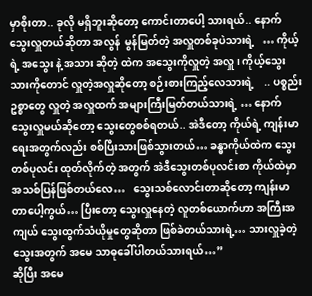မှာစိုးတာ.. ခုလို မရှိဘူးဆိုတော့ ကောင်းတာပေါ့ သားရယ်.. နောက် သွေးလှူတယ်ဆိုတာ အလွန်  မွန်မြတ်တဲ့ အလှူတစ်ခုပဲသားရဲ့   … ကိုယ့်ရဲ့ အသွေး နဲ့ အသား ဆိုတဲ့ ထဲက အသွေးကိုလှူတဲ့ အလှူ ၊ ကိုယ့်သွေးသားကိုတောင် လှူတဲ့အလှူဆိုတော့ စဉ်းစားကြည့်လေသားရဲ့    .. ပစ္စည်းဥစ္စာတွေ လှူတဲ့ အလှူထက် အများကြီးမြတ်တယ်သားရဲ့ … နောက် သွေးလှူမယ်ဆိုတော့ သွေးတွေစစ်ရတယ်.. အဲဒီတော့ ကိုယ်ရဲ့ ကျန်းမာရေးအတွက်လည်း စစ်ပြီးသားဖြစ်သွားတယ်… ခန္ဓာကိုယ်ထဲက သွေးတစ်ပုလင်း ထုတ်လိုက်တဲ့ အတွက် အဲဒီသွေးတစ်ပုလင်းစာ ကိုယ်ထဲမှာ အသစ်ပြန်ဖြစ်တယ်လေ…   သွေးသစ်လောင်းတာဆိုတော့ ကျန်းမာတာပေါ့ကွယ်… ပြီးတော့ သွေးလှူနေတဲ့ လူတစ်ယောက်ဟာ အကြီးအကျယ် သွေးထွက်သံယိုမှုတွေဆိုတာ ဖြစ်ခဲတယ်သားရဲ့… သားလှူခဲ့တဲ့ သွေးအတွက် အမေ သာဓုခေါ်ပါတယ်သားရယ်…”
ဆိုပြီး အမေ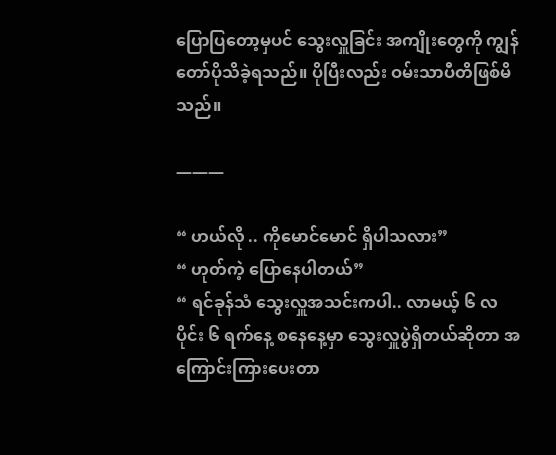ပြောပြတော့မှပင် သွေးလှူခြင်း အကျိုးတွေကို ကျွန်တော်ပိုသိခဲ့ရသည်။ ပိုပြီးလည်း ဝမ်းသာပီတိဖြစ်မိသည်။

———

“ ဟယ်လို .. ကိုမောင်မောင် ရှိပါသလား”
“ ဟုတ်ကဲ့ ပြောနေပါတယ်”
“ ရင်ခုန်သံ သွေးလှူအသင်းကပါ.. လာမယ့် ၆ လပိုင်း ၆ ရက်နေ့ စနေနေ့မှာ သွေးလှူပွဲရှိတယ်ဆိုတာ အကြောင်းကြားပေးတာ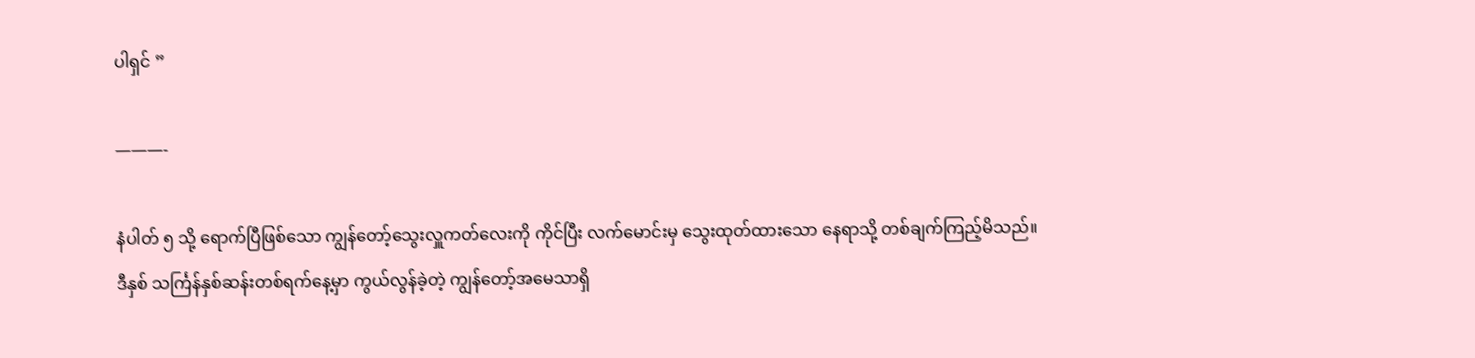ပါရှင် ”

———-

နံပါတ် ၅ သို့ ရောက်ပြီဖြစ်သော ကျွန်တော့်သွေးလှူကတ်လေးကို ကိုင်ပြီး လက်မောင်းမှ သွေးထုတ်ထားသော နေရာသို့ တစ်ချက်ကြည့်မိသည်။
ဒီနှစ် သင်္ကြန်နှစ်ဆန်းတစ်ရက်နေ့မှာ ကွယ်လွန်ခဲ့တဲ့ ကျွန်တော့်အမေသာရှိ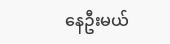နေဦးမယ်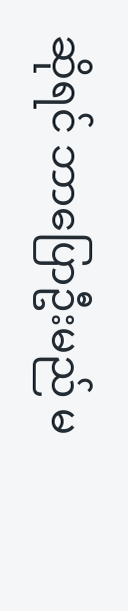ဆိုရင် ဘာပြောဦးမည် မ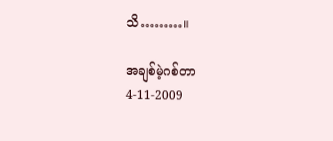သိ………။

အချစ်မဲ့ဂစ်တာ
4-11-2009